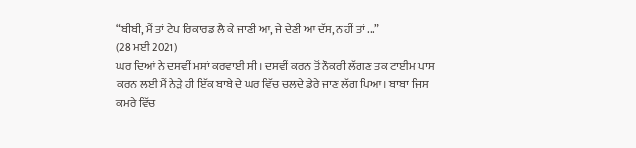“ਬੀਬੀ, ਮੈਂ ਤਾਂ ਟੇਪ ਰਿਕਾਰਡ ਲੈ ਕੇ ਜਾਣੀ ਆ, ਜੇ ਦੇਣੀ ਆ ਦੱਸ, ਨਹੀਂ ਤਾਂ ...”
(28 ਮਈ 2021)
ਘਰ ਦਿਆਂ ਨੇ ਦਸਵੀਂ ਮਸਾਂ ਕਰਵਾਈ ਸੀ। ਦਸਵੀਂ ਕਰਨ ਤੋਂ ਨੌਕਰੀ ਲੱਗਣ ਤਕ ਟਾਈਮ ਪਾਸ ਕਰਨ ਲਈ ਮੈਂ ਨੇੜੇ ਹੀ ਇੱਕ ਬਾਬੇ ਦੇ ਘਰ ਵਿੱਚ ਚਲਦੇ ਡੇਰੇ ਜਾਣ ਲੱਗ ਪਿਆ। ਬਾਬਾ ਜਿਸ ਕਮਰੇ ਵਿੱਚ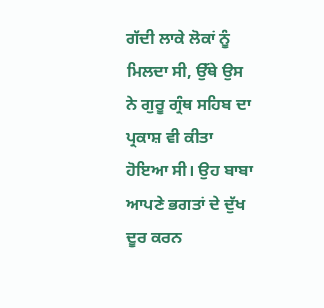ਗੱਦੀ ਲਾਕੇ ਲੋਕਾਂ ਨੂੰ ਮਿਲਦਾ ਸੀ, ਉੱਥੇ ਉਸ ਨੇ ਗੁਰੂ ਗ੍ਰੰਥ ਸਹਿਬ ਦਾ ਪ੍ਰਕਾਸ਼ ਵੀ ਕੀਤਾ ਹੋਇਆ ਸੀ। ਉਹ ਬਾਬਾ ਆਪਣੇ ਭਗਤਾਂ ਦੇ ਦੁੱਖ ਦੂਰ ਕਰਨ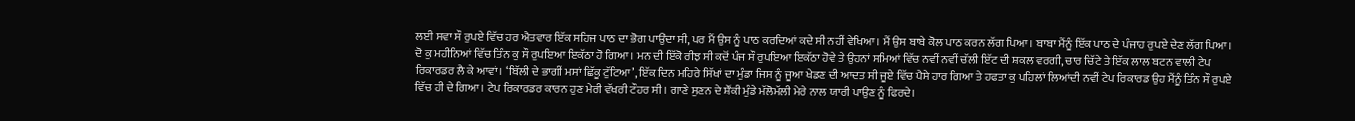ਲਈ ਸਵਾ ਸੌ ਰੁਪਏ ਵਿੱਚ ਹਰ ਐਤਵਾਰ ਇੱਕ ਸਹਿਜ ਪਾਠ ਦਾ ਭੋਗ ਪਾਉਂਦਾ ਸੀ, ਪਰ ਮੈਂ ਉਸ ਨੂੰ ਪਾਠ ਕਰਦਿਆਂ ਕਦੇ ਸੀ ਨਹੀਂ ਵੇਖਿਆ। ਮੈਂ ਉਸ ਬਾਬੇ ਕੋਲ ਪਾਠ ਕਰਨ ਲੱਗ ਪਿਆ। ਬਾਬਾ ਮੈਂਨੂੰ ਇੱਕ ਪਾਠ ਦੇ ਪੰਜਾਹ ਰੁਪਏ ਦੇਣ ਲੱਗ ਪਿਆ। ਦੋ ਕੁ ਮਹੀਨਿਆਂ ਵਿੱਚ ਤਿੰਨ ਕੁ ਸੌ ਰੁਪਇਆ ਇਕੱਠਾ ਹੋ ਗਿਆ। ਮਨ ਦੀ ਇੱਕੋ ਰੀਝ ਸੀ ਕਦੋਂ ਪੰਜ ਸੌ ਰੁਪਇਆ ਇਕੱਠਾ ਹੋਵੇ ਤੇ ਉਹਨਾਂ ਸਮਿਆਂ ਵਿੱਚ ਨਵੀਂ ਨਵੀਂ ਚੱਲੀ ਇੱਟ ਦੀ ਸ਼ਕਲ ਵਰਗੀ, ਚਾਰ ਚਿੱਟੇ ਤੇ ਇੱਕ ਲਾਲ ਬਟਨ ਵਾਲੀ ਟੇਪ ਰਿਕਾਰਡਰ ਲੈ ਕੇ ਆਵਾਂ। ‘ਬਿੱਲੀ ਦੇ ਭਾਗੀਂ ਮਸਾਂ ਛਿੱਕੂ ਟੁੱਟਿਆ’, ਇੱਕ ਦਿਨ ਮਹਿਰੇ ਸਿੱਖਾਂ ਦਾ ਮੁੰਡਾ ਜਿਸ ਨੂੰ ਜੂਆ ਖੇਡਣ ਦੀ ਆਦਤ ਸੀ ਜੂਏ ਵਿੱਚ ਪੈਸੇ ਹਾਰ ਗਿਆ ਤੇ ਹਫਤਾ ਕੁ ਪਹਿਲਾਂ ਲਿਆਂਦੀ ਨਵੀਂ ਟੇਪ ਰਿਕਾਰਡ ਉਹ ਮੈਂਨੂੰ ਤਿੰਨ ਸੌ ਰੁਪਏ ਵਿੱਚ ਹੀ ਦੇ ਗਿਆ। ਟੇਪ ਰਿਕਾਰਡਰ ਕਾਰਨ ਹੁਣ ਮੇਰੀ ਵੱਖਰੀ ਟੌਹਰ ਸੀ। ਗਾਣੇ ਸੁਣਨ ਦੇ ਸ਼ੌਂਕੀ ਮੁੰਡੇ ਮੱਲੋਮੱਲੀ ਮੇਰੇ ਨਾਲ ਯਾਰੀ ਪਾਉਣ ਨੂੰ ਫਿਰਦੇ।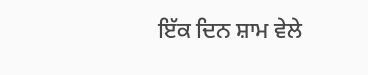ਇੱਕ ਦਿਨ ਸ਼ਾਮ ਵੇਲੇ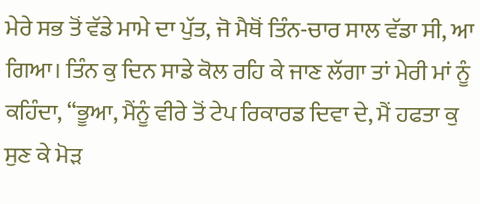ਮੇਰੇ ਸਭ ਤੋਂ ਵੱਡੇ ਮਾਮੇ ਦਾ ਪੁੱਤ, ਜੋ ਮੈਥੋਂ ਤਿੰਨ-ਚਾਰ ਸਾਲ ਵੱਡਾ ਸੀ, ਆ ਗਿਆ। ਤਿੰਨ ਕੁ ਦਿਨ ਸਾਡੇ ਕੋਲ ਰਹਿ ਕੇ ਜਾਣ ਲੱਗਾ ਤਾਂ ਮੇਰੀ ਮਾਂ ਨੂੰ ਕਹਿੰਦਾ, “ਭੂਆ, ਮੈਂਨੂੰ ਵੀਰੇ ਤੋਂ ਟੇਪ ਰਿਕਾਰਡ ਦਿਵਾ ਦੇ, ਮੈਂ ਹਫਤਾ ਕੁ ਸੁਣ ਕੇ ਮੋੜ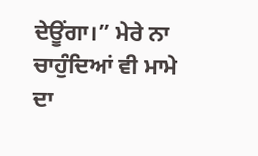ਦੇਊਂਗਾ।” ਮੇਰੇ ਨਾ ਚਾਹੁੰਦਿਆਂ ਵੀ ਮਾਮੇ ਦਾ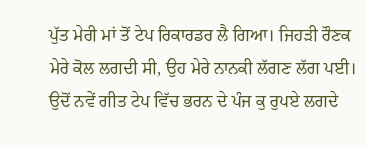ਪੁੱਤ ਮੇਰੀ ਮਾਂ ਤੋਂ ਟੇਪ ਰਿਕਾਰਡਰ ਲੈ ਗਿਆ। ਜਿਹੜੀ ਰੌਣਕ ਮੇਰੇ ਕੋਲ ਲਗਦੀ ਸੀ, ਉਹ ਮੇਰੇ ਨਾਨਕੀ ਲੱਗਣ ਲੱਗ ਪਈ। ਉਦੋਂ ਨਵੇਂ ਗੀਤ ਟੇਪ ਵਿੱਚ ਭਰਨ ਦੇ ਪੰਜ ਕੁ ਰੁਪਏ ਲਗਦੇ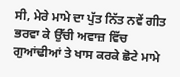ਸੀ, ਮੇਰੇ ਮਾਮੇ ਦਾ ਪੁੱਤ ਨਿੱਤ ਨਵੇਂ ਗੀਤ ਭਰਵਾ ਕੇ ਉੱਚੀ ਅਵਾਜ਼ ਵਿੱਚ ਗੁਆਂਢੀਆਂ ਤੇ ਖਾਸ ਕਰਕੇ ਛੋਟੇ ਮਾਮੇ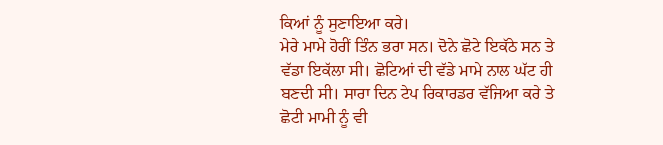ਕਿਆਂ ਨੂੰ ਸੁਣਾਇਆ ਕਰੇ।
ਮੇਰੇ ਮਾਮੇ ਹੋਰੀਂ ਤਿੰਨ ਭਰਾ ਸਨ। ਦੋਨੇ ਛੋਟੇ ਇਕੱਠੇ ਸਨ ਤੇ ਵੱਡਾ ਇਕੱਲਾ ਸੀ। ਛੋਟਿਆਂ ਦੀ ਵੱਡੇ ਮਾਮੇ ਨਾਲ ਘੱਟ ਹੀ ਬਣਦੀ ਸੀ। ਸਾਰਾ ਦਿਨ ਟੇਪ ਰਿਕਾਰਡਰ ਵੱਜਿਆ ਕਰੇ ਤੇ ਛੋਟੀ ਮਾਮੀ ਨੂੰ ਵੀ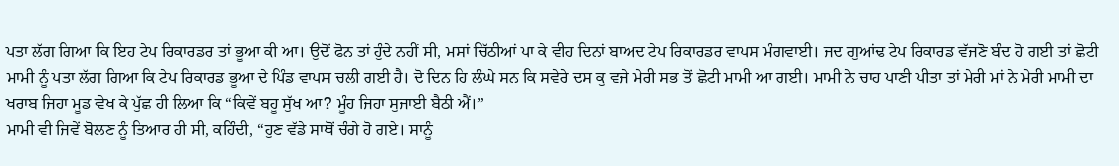ਪਤਾ ਲੱਗ ਗਿਆ ਕਿ ਇਹ ਟੇਪ ਰਿਕਾਰਡਰ ਤਾਂ ਭੂਆ ਕੀ ਆ। ਉਦੋਂ ਫੋਨ ਤਾਂ ਹੁੰਦੇ ਨਹੀਂ ਸੀ, ਮਸਾਂ ਚਿੱਠੀਆਂ ਪਾ ਕੇ ਵੀਹ ਦਿਨਾਂ ਬਾਅਦ ਟੇਪ ਰਿਕਾਰਡਰ ਵਾਪਸ ਮੰਗਵਾਈ। ਜਦ ਗੁਆਂਢ ਟੇਪ ਰਿਕਾਰਡ ਵੱਜਣੋ ਬੰਦ ਹੋ ਗਈ ਤਾਂ ਛੋਟੀ ਮਾਮੀ ਨੂੰ ਪਤਾ ਲੱਗ ਗਿਆ ਕਿ ਟੇਪ ਰਿਕਾਰਡ ਭੂਆ ਦੇ ਪਿੰਡ ਵਾਪਸ ਚਲੀ ਗਈ ਹੈ। ਦੋ ਦਿਨ ਹਿ ਲੰਘੇ ਸਨ ਕਿ ਸਵੇਰੇ ਦਸ ਕੁ ਵਜੇ ਮੇਰੀ ਸਭ ਤੋਂ ਛੋਟੀ ਮਾਮੀ ਆ ਗਈ। ਮਾਮੀ ਨੇ ਚਾਹ ਪਾਣੀ ਪੀਤਾ ਤਾਂ ਮੇਰੀ ਮਾਂ ਨੇ ਮੇਰੀ ਮਾਮੀ ਦਾ ਖਰਾਬ ਜਿਹਾ ਮੂਡ ਵੇਖ ਕੇ ਪੁੱਛ ਹੀ ਲਿਆ ਕਿ “ਕਿਵੇਂ ਬਹੂ ਸੁੱਖ ਆ? ਮੂੰਹ ਜਿਹਾ ਸੁਜਾਈ ਬੈਠੀ ਐਂ।”
ਮਾਮੀ ਵੀ ਜਿਵੇਂ ਬੋਲਣ ਨੂੰ ਤਿਆਰ ਹੀ ਸੀ, ਕਹਿੰਦੀ, “ਹੁਣ ਵੱਡੇ ਸਾਥੋਂ ਚੰਗੇ ਹੋ ਗਏ। ਸਾਨੂੰ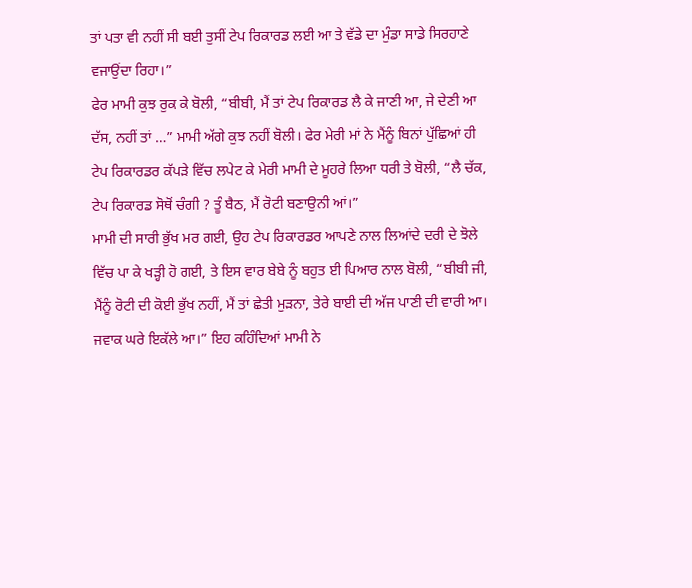ਤਾਂ ਪਤਾ ਵੀ ਨਹੀਂ ਸੀ ਬਈ ਤੁਸੀਂ ਟੇਪ ਰਿਕਾਰਡ ਲਈ ਆ ਤੇ ਵੱਡੇ ਦਾ ਮੁੰਡਾ ਸਾਡੇ ਸਿਰਹਾਣੇ ਵਜਾਉਂਦਾ ਰਿਹਾ।”
ਫੇਰ ਮਾਮੀ ਕੁਝ ਰੁਕ ਕੇ ਬੋਲੀ, “ਬੀਬੀ, ਮੈਂ ਤਾਂ ਟੇਪ ਰਿਕਾਰਡ ਲੈ ਕੇ ਜਾਣੀ ਆ, ਜੇ ਦੇਣੀ ਆ ਦੱਸ, ਨਹੀਂ ਤਾਂ …” ਮਾਮੀ ਅੱਗੇ ਕੁਝ ਨਹੀਂ ਬੋਲੀ। ਫੇਰ ਮੇਰੀ ਮਾਂ ਨੇ ਮੈਂਨੂੰ ਬਿਨਾਂ ਪੁੱਛਿਆਂ ਹੀ ਟੇਪ ਰਿਕਾਰਡਰ ਕੱਪੜੇ ਵਿੱਚ ਲਪੇਟ ਕੇ ਮੇਰੀ ਮਾਮੀ ਦੇ ਮੂਹਰੇ ਲਿਆ ਧਰੀ ਤੇ ਬੋਲੀ, “ਲੈ ਚੱਕ, ਟੇਪ ਰਿਕਾਰਡ ਸੋਥੋਂ ਚੰਗੀ ? ਤੂੰ ਬੈਠ, ਮੈਂ ਰੋਟੀ ਬਣਾਉਨੀ ਆਂ।”
ਮਾਮੀ ਦੀ ਸਾਰੀ ਭੁੱਖ ਮਰ ਗਈ, ਉਹ ਟੇਪ ਰਿਕਾਰਡਰ ਆਪਣੇ ਨਾਲ ਲਿਆਂਦੇ ਦਰੀ ਦੇ ਝੋਲੇ ਵਿੱਚ ਪਾ ਕੇ ਖੜ੍ਹੀ ਹੋ ਗਈ, ਤੇ ਇਸ ਵਾਰ ਬੇਬੇ ਨੂੰ ਬਹੁਤ ਈ ਪਿਆਰ ਨਾਲ ਬੋਲੀ, “ਬੀਬੀ ਜੀ, ਮੈਂਨੂੰ ਰੋਟੀ ਦੀ ਕੋਈ ਭੁੱਖ ਨਹੀਂ, ਮੈਂ ਤਾਂ ਛੇਤੀ ਮੁੜਨਾ, ਤੇਰੇ ਬਾਈ ਦੀ ਅੱਜ ਪਾਣੀ ਦੀ ਵਾਰੀ ਆ। ਜਵਾਕ ਘਰੇ ਇਕੱਲੇ ਆ।” ਇਹ ਕਹਿੰਦਿਆਂ ਮਾਮੀ ਨੇ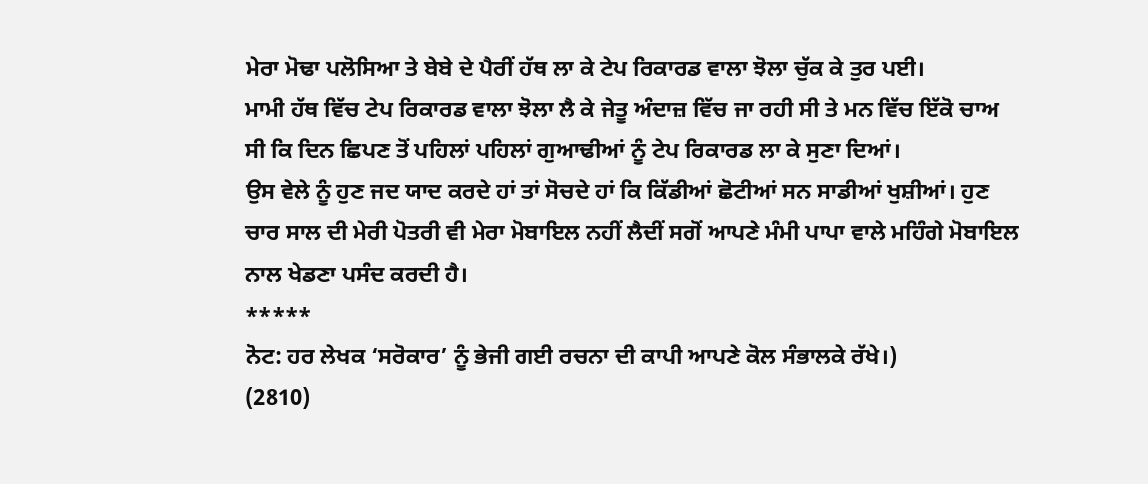ਮੇਰਾ ਮੋਢਾ ਪਲੋਸਿਆ ਤੇ ਬੇਬੇ ਦੇ ਪੈਰੀਂ ਹੱਥ ਲਾ ਕੇ ਟੇਪ ਰਿਕਾਰਡ ਵਾਲਾ ਝੋਲਾ ਚੁੱਕ ਕੇ ਤੁਰ ਪਈ।
ਮਾਮੀ ਹੱਥ ਵਿੱਚ ਟੇਪ ਰਿਕਾਰਡ ਵਾਲਾ ਝੋਲਾ ਲੈ ਕੇ ਜੇਤੂ ਅੰਦਾਜ਼ ਵਿੱਚ ਜਾ ਰਹੀ ਸੀ ਤੇ ਮਨ ਵਿੱਚ ਇੱਕੋ ਚਾਅ ਸੀ ਕਿ ਦਿਨ ਛਿਪਣ ਤੋਂ ਪਹਿਲਾਂ ਪਹਿਲਾਂ ਗੁਆਢੀਆਂ ਨੂੰ ਟੇਪ ਰਿਕਾਰਡ ਲਾ ਕੇ ਸੁਣਾ ਦਿਆਂ।
ਉਸ ਵੇਲੇ ਨੂੰ ਹੁਣ ਜਦ ਯਾਦ ਕਰਦੇ ਹਾਂ ਤਾਂ ਸੋਚਦੇ ਹਾਂ ਕਿ ਕਿੱਡੀਆਂ ਛੋਟੀਆਂ ਸਨ ਸਾਡੀਆਂ ਖੁਸ਼ੀਆਂ। ਹੁਣ ਚਾਰ ਸਾਲ ਦੀ ਮੇਰੀ ਪੋਤਰੀ ਵੀ ਮੇਰਾ ਮੋਬਾਇਲ ਨਹੀਂ ਲੈਦੀਂ ਸਗੋਂ ਆਪਣੇ ਮੰਮੀ ਪਾਪਾ ਵਾਲੇ ਮਹਿੰਗੇ ਮੋਬਾਇਲ ਨਾਲ ਖੇਡਣਾ ਪਸੰਦ ਕਰਦੀ ਹੈ।
*****
ਨੋਟ: ਹਰ ਲੇਖਕ ‘ਸਰੋਕਾਰ’ ਨੂੰ ਭੇਜੀ ਗਈ ਰਚਨਾ ਦੀ ਕਾਪੀ ਆਪਣੇ ਕੋਲ ਸੰਭਾਲਕੇ ਰੱਖੇ।)
(2810)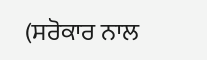(ਸਰੋਕਾਰ ਨਾਲ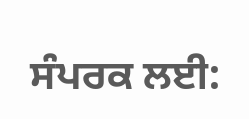ਸੰਪਰਕ ਲਈ: